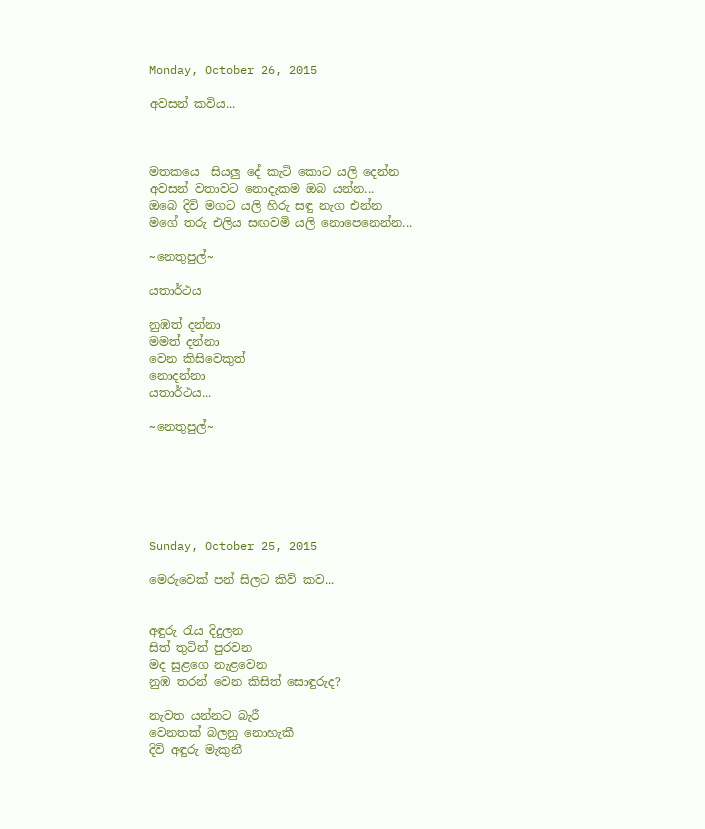Monday, October 26, 2015

අවසන් කවිය...



මතකයෙ  සියලු දේ කැටි කොට යලි දෙන්න
අවසන් වතාවට නොදැකම ඔබ යන්න...
ඔබෙ දිවි මගට යලි හිරු සඳු නැග එන්න
මගේ තරු එලිය සඟවමි යලි නොපෙනෙන්න...

~නෙතුපුල්~

යතාර්ථය

නුඹත් දන්නා
මමත් දන්නා
වෙන කිසිවෙකුත්
නොදන්නා
යතාර්ථය...

~නෙතුපුල්~






Sunday, October 25, 2015

මෙරුවෙක් පන් සිලට කිව් කව...


අඳුරු රැය දිදුලන
සිත් තුටින් පුරවන
මද සුළගෙ නැළවෙන
නුඹ තරන් වෙන කිසිත් සොඳුරුද?

නැවත යන්නට බැරී
වෙනතක් බලනු නොහැකී
දිවි අඳුරු මැකුනී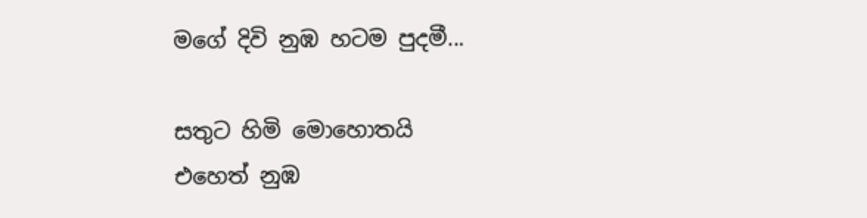මගේ දිවි නුඹ හටම පුදමී...

සතුට හිමි මොහොතයි
එහෙත් නුඹ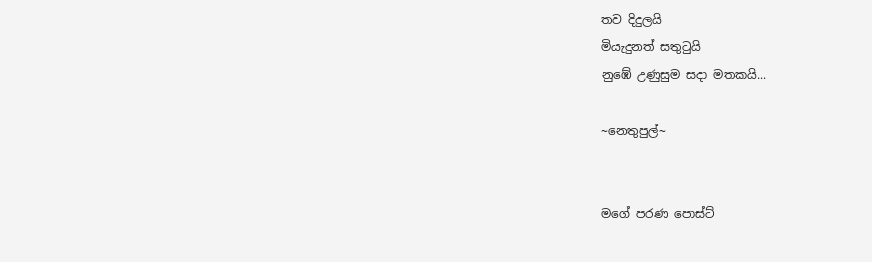තව දිදුලයි
මියැදුනත් සතුටුයි
නුඹේ උණුසුම සදා මතකයි...

~නෙතුපුල්~


මගේ පරණ පොස්ට්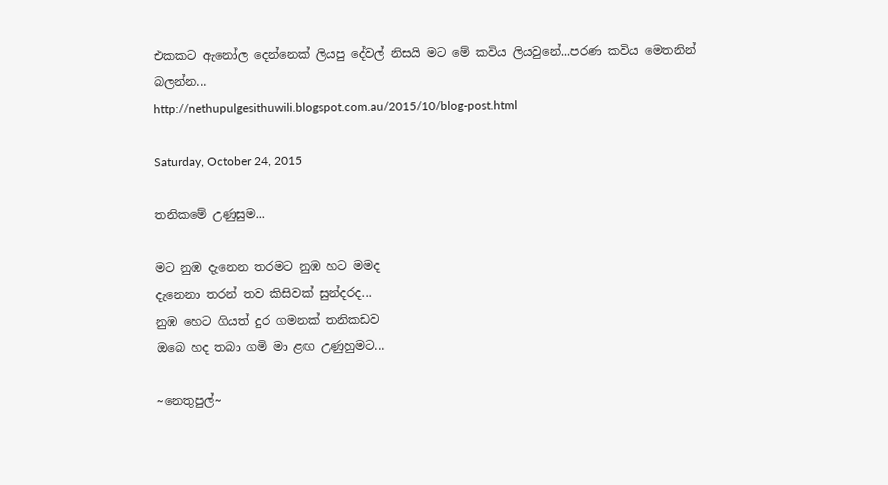එකකට ඇනෝල දෙන්නෙක් ලියපු දේවල් නිසයි මට මේ කවිය ලියවුනේ...පරණ කවිය මෙතනින් බලන්න...
http://nethupulgesithuwili.blogspot.com.au/2015/10/blog-post.html

Saturday, October 24, 2015

තනිකමේ උණුසුම...

මට නුඹ දැනෙන තරමට නුඹ හට මමද
දැනෙනා තරන් තව කිසිවක් සුන්දරද...
නුඹ හෙට ගියත් දුර ගමනක් තනිකඩව
ඔබෙ හද තබා ගමි මා ළඟ උණුහුමට...

~නෙතුපුල්~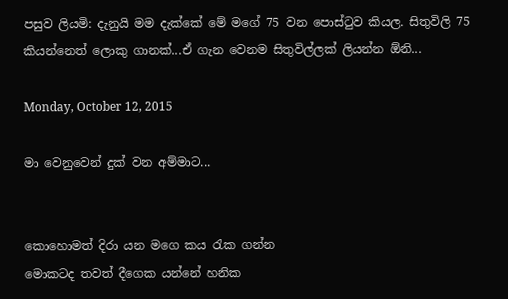පසුව ලියමි: දැනුයි මම දැක්කේ මේ මගේ 75 වන පොස්ටුව කියල. සිතුවිලි 75 කියන්නෙත් ලොකු ගානක්...ඒ ගැන වෙනම සිතුවිල්ලක් ලියන්න ඕනි...

Monday, October 12, 2015

මා වෙනුවෙන් දුක් වන අම්මාට...


කොහොමත් දිරා යන මගෙ කය රැක ගන්න
මොකටද තවත් දීගෙක යන්නේ හනික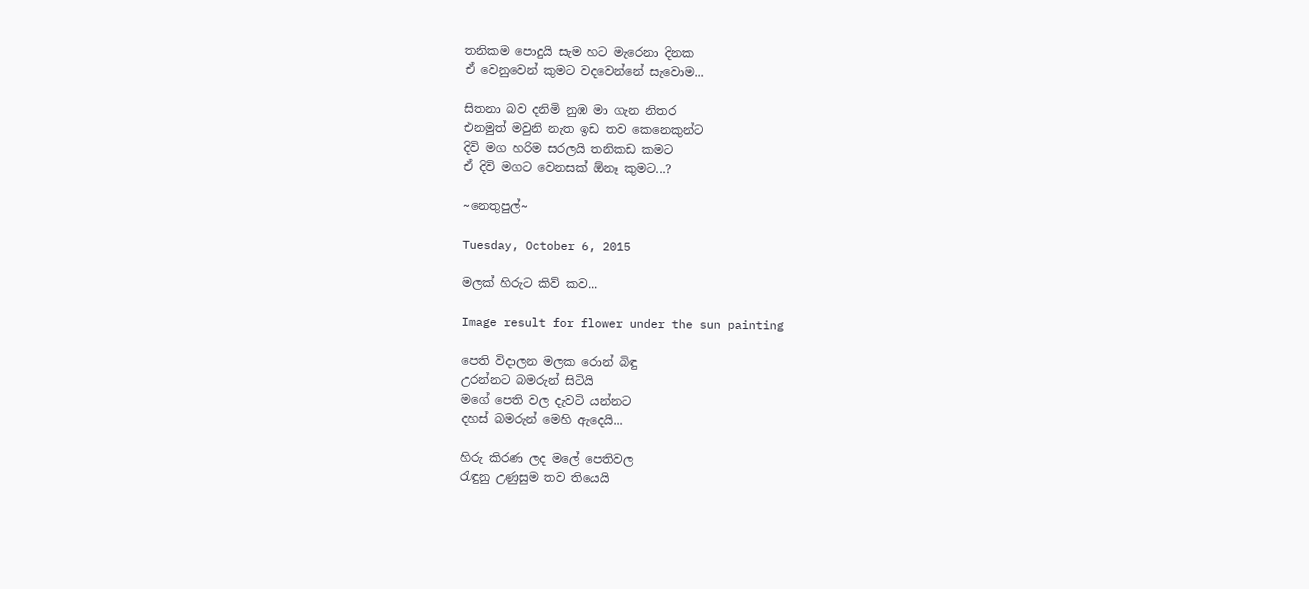තනිකම පොදුයි සැම හට මැරෙනා දිනක
ඒ වෙනුවෙන් කුමට වදවෙන්නේ සැවොම...

සිතනා බව දනිමි නුඹ මා ගැන නිතර
එනමුත් මවුනි නැත ඉඩ තව කෙනෙකුන්ට
දිවි මග හරිම සරලයි තනිකඩ කමට
ඒ දිවි මගට වෙනසක් ඕනෑ කුමට...?

~නෙතුපුල්~

Tuesday, October 6, 2015

මලක් හිරුට කිව් කව...

Image result for flower under the sun painting

පෙති විදාලන මලක රොන් බිඳු
උරන්නට බමරුන් සිටියි
මගේ පෙති වල දැවටි යන්නට
දහස් බමරුන් මෙහි ඇදෙයි...

හිරු කිරණ ලද මලේ පෙතිවල
රැඳුනු උණුසුම තව තියෙයි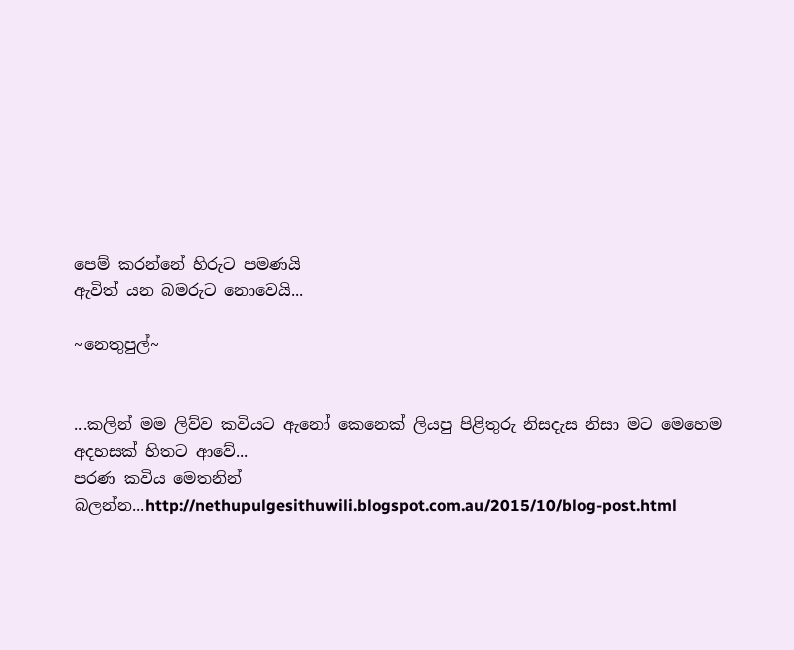පෙම් කරන්නේ හිරුට පමණයි
ඇවිත් යන බමරුට නොවෙයි...

~නෙතුපුල්~


...කලින් මම ලිව්ව කවියට ඇනෝ කෙනෙක් ලියපු පිළිතුරු නිසදැස නිසා මට මෙහෙම අදහසක් හිතට ආවේ...
පරණ කවිය මෙතනින් බලන්න...http://nethupulgesithuwili.blogspot.com.au/2015/10/blog-post.html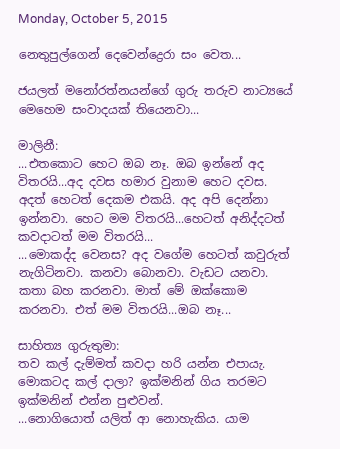Monday, October 5, 2015

නෙතුපුල්ගෙන් දෙවෙන්ද්‍රෙරා සං වෙත...

ජයලත් මනෝරත්නයන්ගේ ගුරු තරුව නාට්‍යයේ මෙහෙම සංවාදයක් තියෙනවා...

මාලිනී:
...එතකොට හෙට ඔබ නෑ. ඔබ ඉන්නේ අද විතරයි...අද දවස හමාර වුනාම හෙට දවස. අදත් හෙටත් දෙකම එකයි. අද අපි දෙන්නා ඉන්නවා. හෙට මම විතරයි...හෙටත් අනිද්දටත් කවදාටත් මම විතරයි...
...මොකද්ද වෙනස? අද වගේම හෙටත් කවුරුත් නැගිටිනවා. කනවා බොනවා. වැඩට යනවා. කතා බහ කරනවා. මාත් මේ ඔක්කොම කරනවා. එත් මම විතරයි...ඔබ නෑ...

සාහිත්‍ය ගුරුතුමා:
තව කල් දැම්මත් කවදා හරි යන්න එපායැ. මොකටද කල් දාලා? ඉක්මනින් ගිය තරමට ඉක්මනින් එන්න පුළුවන්.
...නොගියොත් යලිත් ආ නොහැකිය. යාම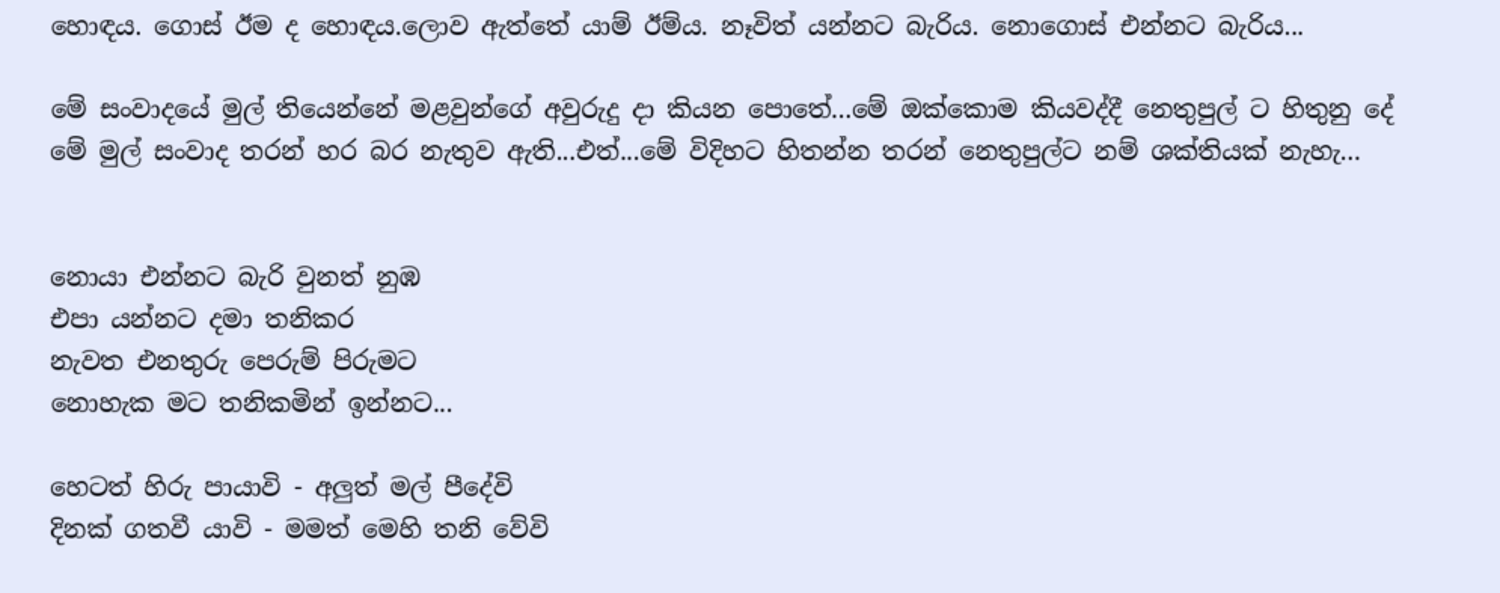හොඳය. ගොස් ඊම ද හොඳය.ලොව ඇත්තේ යාම් ඊම්ය. නෑවිත් යන්නට බැරිය. නොගොස් එන්නට බැරිය...

මේ සංවාදයේ මුල් තියෙන්නේ මළවුන්ගේ අවුරුදු දා කියන පොතේ...මේ ඔක්කොම කියවද්දී නෙතුපුල් ට හිතුනු දේ මේ මුල් සංවාද තරන් හර බර නැතුව ඇති...එත්...මේ විදිහට හිතන්න තරන් නෙතුපුල්ට නම් ශක්තියක් නැහැ...


නොයා එන්නට බැරි වුනත් නුඹ
එපා යන්නට දමා තනිකර
නැවත එනතුරු පෙරුම් පිරුමට
නොහැක මට තනිකමින් ඉන්නට...

හෙටත් හිරු පායාවි - අලුත් මල් පීදේවි
දිනක් ගතවී යාවි - මමත් මෙහි තනි වේවි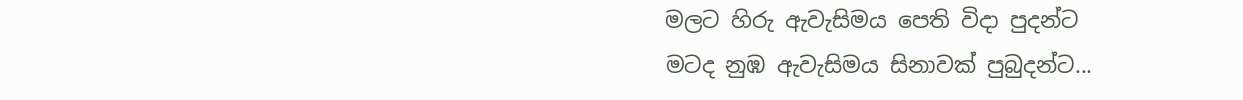මලට හිරු ඇවැසිමය පෙති විදා පුදන්ට
මටද නුඹ ඇවැසිමය සිනාවක් පුබුදන්ට...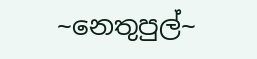~නෙතුපුල්~